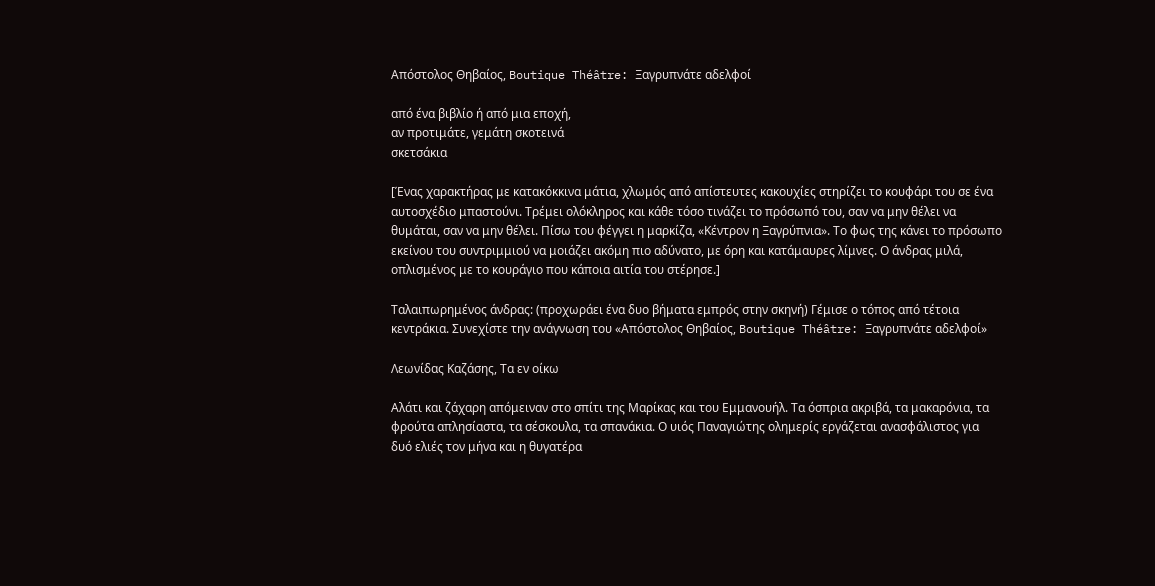Απόστολος Θηβαίος, Boutique Théâtre: Ξαγρυπνάτε αδελφοί

από ένα βιβλίο ή από μια εποχή,
αν προτιμάτε, γεμάτη σκοτεινά
σκετσάκια

[Ένας χαρακτήρας με κατακόκκινα μάτια, χλωμός από απίστευτες κακουχίες στηρίζει το κουφάρι του σε ένα αυτοσχέδιο μπαστούνι. Τρέμει ολόκληρος και κάθε τόσο τινάζει το πρόσωπό του, σαν να μην θέλει να θυμάται, σαν να μην θέλει. Πίσω του φέγγει η μαρκίζα, «Κέντρον η Ξαγρύπνια». Το φως της κάνει το πρόσωπο εκείνου του συντριμμιού να μοιάζει ακόμη πιο αδύνατο, με όρη και κατάμαυρες λίμνες. Ο άνδρας μιλά, οπλισμένος με το κουράγιο που κάποια αιτία του στέρησε.]

Ταλαιπωρημένος άνδρας: (προχωράει ένα δυο βήματα εμπρός στην σκηνή) Γέμισε ο τόπος από τέτοια κεντράκια. Συνεχίστε την ανάγνωση του «Απόστολος Θηβαίος, Boutique Théâtre: Ξαγρυπνάτε αδελφοί»

Λεωνίδας Καζάσης, Τα εν οίκω

Αλάτι και ζάχαρη απόμειναν στο σπίτι της Μαρίκας και του Εμμανουήλ. Τα όσπρια ακριβά, τα μακαρόνια, τα φρούτα απλησίαστα, τα σέσκουλα, τα σπανάκια. Ο υιός Παναγιώτης ολημερίς εργάζεται ανασφάλιστος για δυό ελιές τον μήνα και η θυγατέρα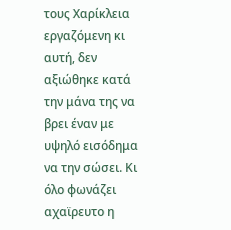τους Χαρίκλεια εργαζόμενη κι αυτή, δεν αξιώθηκε κατά την μάνα της να βρει έναν με υψηλό εισόδημα να την σώσει. Κι όλο φωνάζει αχαϊρευτο η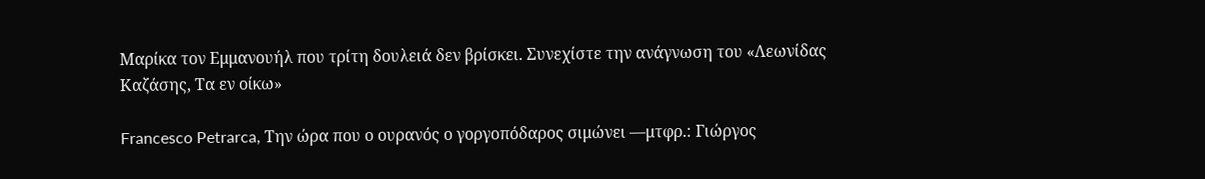Μαρίκα τον Εμμανουήλ που τρίτη δουλειά δεν βρίσκει. Συνεχίστε την ανάγνωση του «Λεωνίδας Καζάσης, Τα εν οίκω»

Francesco Petrarca, Την ώρα που ο ουρανός ο γοργοπόδαρος σιμώνει ―μτφρ.: Γιώργος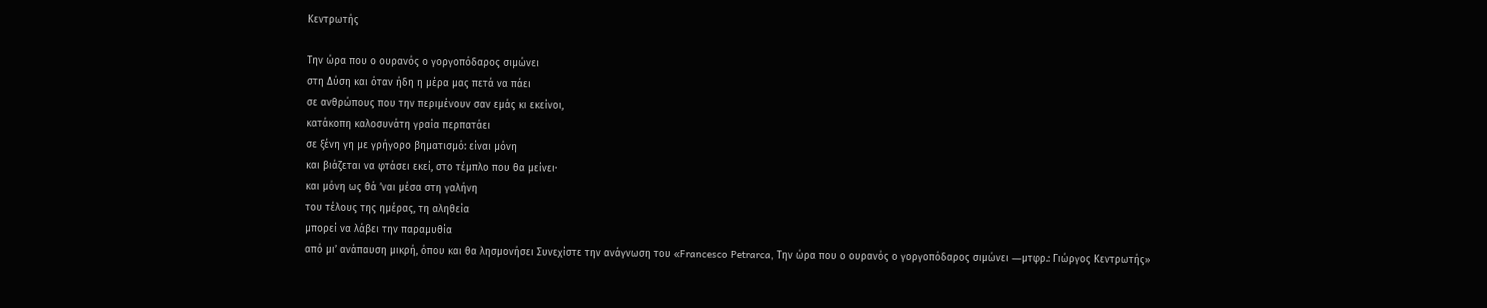Κεντρωτής

Την ώρα που ο ουρανός ο γοργοπόδαρος σιμώνει
στη Δύση και όταν ήδη η μέρα μας πετά να πάει
σε ανθρώπους που την περιμένουν σαν εμάς κι εκείνοι,
κατάκοπη καλοσυνάτη γραία περπατάει
σε ξένη γη με γρήγορο βηματισμό: είναι μόνη
και βιάζεται να φτάσει εκεί, στο τέμπλο που θα μείνει·
και μόνη ως θά ’ναι μέσα στη γαλήνη
του τέλους της ημέρας, τη αληθεία
μπορεί να λάβει την παραμυθία
από μι’ ανάπαυση μικρή, όπου και θα λησμονήσει Συνεχίστε την ανάγνωση του «Francesco Petrarca, Την ώρα που ο ουρανός ο γοργοπόδαρος σιμώνει ―μτφρ.: Γιώργος Κεντρωτής»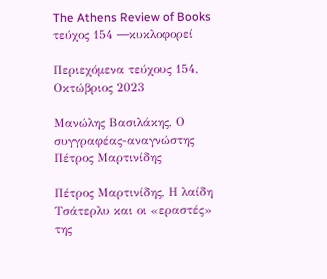The Athens Review of Books τεύχος 154 ―κυκλοφορεί

Περιεχόμενα τεύχους 154, Οκτώβριος 2023

Μανώλης Βασιλάκης, Ο συγγραφέας-αναγνώστης Πέτρος Μαρτινίδης

Πέτρος Μαρτινίδης, Η λαίδη Τσάτερλυ και οι «εραστές» της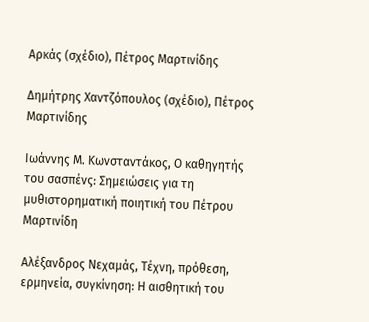Αρκάς (σχέδιο), Πέτρος Μαρτινίδης

Δημήτρης Χαντζόπουλος (σχέδιο), Πέτρος Μαρτινίδης

Ιωάννης Μ. Κωνσταντάκος, Ο καθηγητής του σασπένς: Σημειώσεις για τη μυθιστορηματική ποιητική του Πέτρου Μαρτινίδη

Αλέξανδρος Νεχαμάς, Τέχνη, πρόθεση, ερμηνεία, συγκίνηση: Η αισθητική του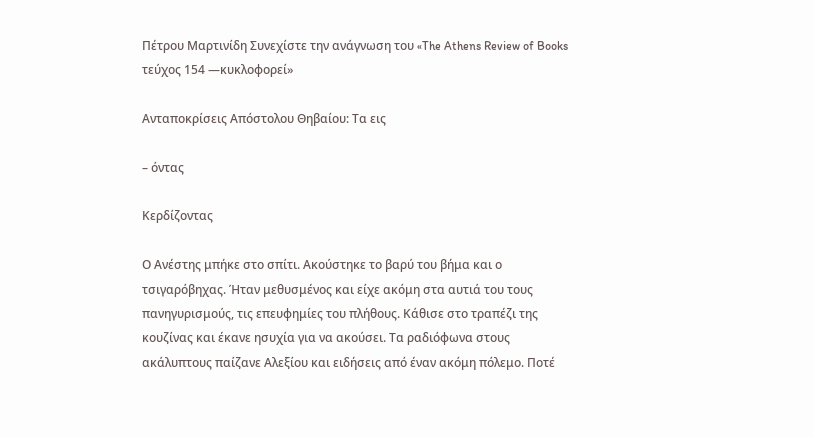Πέτρου Μαρτινίδη Συνεχίστε την ανάγνωση του «The Athens Review of Books τεύχος 154 ―κυκλοφορεί»

Ανταποκρίσεις Απόστολου Θηβαίου: Τα εις

– όντας

Κερδίζοντας

Ο Ανέστης μπήκε στο σπίτι. Ακούστηκε το βαρύ του βήμα και ο τσιγαρόβηχας. Ήταν μεθυσμένος και είχε ακόμη στα αυτιά του τους πανηγυρισμούς, τις επευφημίες του πλήθους. Κάθισε στο τραπέζι της κουζίνας και έκανε ησυχία για να ακούσει. Τα ραδιόφωνα στους ακάλυπτους παίζανε Αλεξίου και ειδήσεις από έναν ακόμη πόλεμο. Ποτέ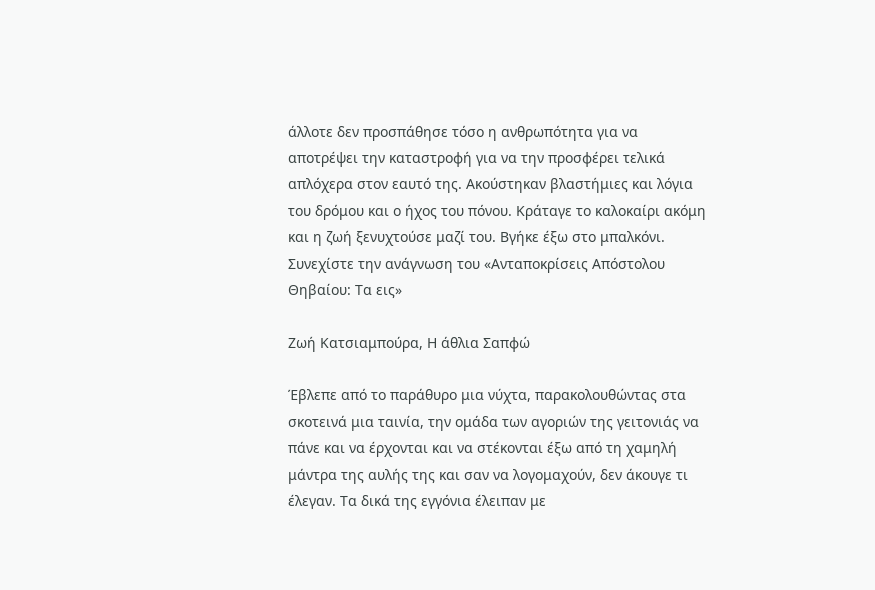άλλοτε δεν προσπάθησε τόσο η ανθρωπότητα για να αποτρέψει την καταστροφή για να την προσφέρει τελικά απλόχερα στον εαυτό της. Ακούστηκαν βλαστήμιες και λόγια του δρόμου και ο ήχος του πόνου. Κράταγε το καλοκαίρι ακόμη και η ζωή ξενυχτούσε μαζί του. Βγήκε έξω στο μπαλκόνι. Συνεχίστε την ανάγνωση του «Ανταποκρίσεις Απόστολου Θηβαίου: Τα εις»

Ζωή Κατσιαμπούρα, Η άθλια Σαπφώ

Έβλεπε από το παράθυρο μια νύχτα, παρακολουθώντας στα σκοτεινά μια ταινία, την ομάδα των αγοριών της γειτονιάς να πάνε και να έρχονται και να στέκονται έξω από τη χαμηλή μάντρα της αυλής της και σαν να λογομαχούν, δεν άκουγε τι έλεγαν. Τα δικά της εγγόνια έλειπαν με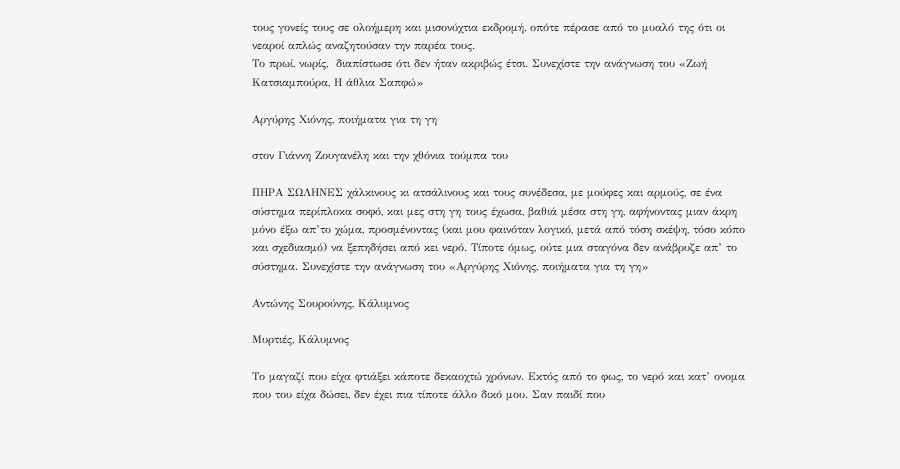τους γονείς τους σε ολοήμερη και μισονύχτια εκδρομή, οπότε πέρασε από το μυαλό της ότι οι νεαροί απλώς αναζητούσαν την παρέα τους.
Το πρωί, νωρίς,  διαπίστωσε ότι δεν ήταν ακριβώς έτσι. Συνεχίστε την ανάγνωση του «Ζωή Κατσιαμπούρα, Η άθλια Σαπφώ»

Αργύρης Χιόνης, ποιήματα για τη γη

στον Γιάννη Ζουγανέλη και την χθόνια τούμπα του

ΠΗΡΑ ΣΩΛΗΝΕΣ χάλκινους κι ατσάλινους και τους συνέδεσα, με μούφες και αρμούς, σε ένα σύστημα περίπλοκα σοφό, και μες στη γη τους έχωσα, βαθιά μέσα στη γη, αφήνοντας μιαν άκρη μόνο έξω απ’το χώμα, προσμένοντας (και μου φαινόταν λογικό, μετά από τόση σκέψη, τόσο κόπο και σχεδιασμό) να ξεπηδήσει από κει νερό. Τίποτε όμως, ούτε μια σταγόνα δεν ανάβρυζε απ’ το σύστημα. Συνεχίστε την ανάγνωση του «Αργύρης Χιόνης, ποιήματα για τη γη»

Αντώνης Σουρούνης, Κάλυμνος

Μυρτιές, Κάλυμνος

Το μαγαζί που είχα φτιάξει κάποτε δεκαοχτώ χρόνων. Εκτός από το φως, το νερό και κατ’ ονομα που του είχα δώσει, δεν έχει πια τίποτε άλλο δικό μου. Σαν παιδί που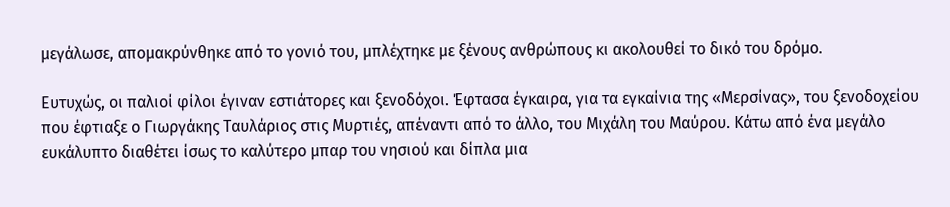μεγάλωσε, απομακρύνθηκε από το γονιό του, μπλέχτηκε με ξένους ανθρώπους κι ακολουθεί το δικό του δρόμο.

Ευτυχώς, οι παλιοί φίλοι έγιναν εστιάτορες και ξενοδόχοι. Έφτασα έγκαιρα, για τα εγκαίνια της «Μερσίνας», του ξενοδοχείου που έφτιαξε ο Γιωργάκης Ταυλάριος στις Μυρτιές, απέναντι από το άλλο, του Μιχάλη του Μαύρου. Κάτω από ένα μεγάλο ευκάλυπτο διαθέτει ίσως το καλύτερο μπαρ του νησιού και δίπλα μια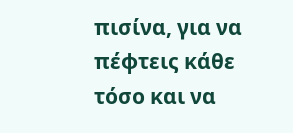πισίνα, για να πέφτεις κάθε τόσο και να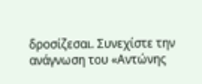δροσίζεσαι. Συνεχίστε την ανάγνωση του «Αντώνης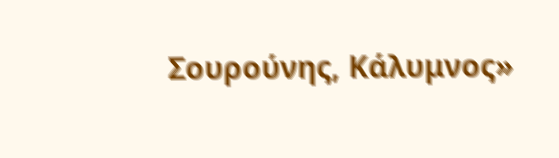Σουρούνης, Κάλυμνος»